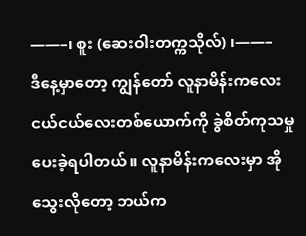——–၊ စူး (ဆေးဝါးတက္ကသိုလ်) ၊——–
ဒီနေ့မှာတော့ ကျွန်တော် လူနာမိန်းကလေး ငယ်ငယ်လေးတစ်ယောက်ကို ခွဲစိတ်ကုသမှု ပေးခဲ့ရပါတယ်။ လူနာမိန်းကလေးမှာ အိုသွေးလိုတော့ ဘယ်က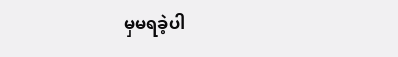မှမရခဲ့ပါ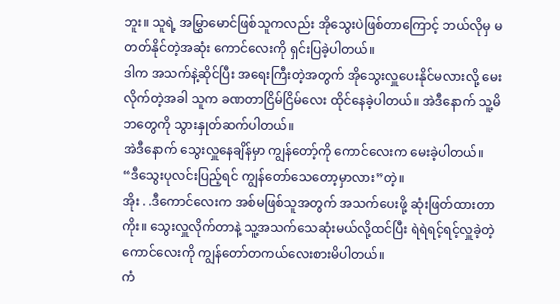ဘူး။ သူရဲ့ အမြွှာမောင်ဖြစ်သူကလည်း အိုသွေးပဲဖြစ်တာကြောင့် ဘယ်လိုမှ မတတ်နိုင်တဲ့အဆုံး ကောင်လေးကို ရှင်းပြခဲ့ပါတယ်။
ဒါက အသက်နဲ့ဆိုင်ပြီး အရေးကြီးတဲ့အတွက် အိုသွေးလှူပေးနိုင်မလားလို့ မေးလိုက်တဲ့အခါ သူက ခဏတာငြိမ်ငြိမ်လေး ထိုင်နေခဲ့ပါတယ်။ အဲဒီနောက် သူ့မိဘတွေကို သွားနှုတ်ဆက်ပါတယ်။
အဲဒီနောက် သွေးလှူနေချိန်မှာ ကျွန်တော့်ကို ကောင်လေးက မေးခဲ့ပါတယ်။
“ဒီသွေးပုလင်းပြည့်ရင် ကျွန်တော်သေတော့မှာလား”တဲ့။
အိုး . .ဒီကောင်လေးက အစ်မဖြစ်သူအတွက် အသက်ပေးဖို့ ဆုံးဖြတ်ထားတာကိုး။ သွေးလှူလိုက်တာနဲ့ သူ့အသက်သေဆုံးမယ်လို့ထင်ပြီး ရဲရဲရင့်ရင့်လှူခဲ့တဲ့ ကောင်လေးကို ကျွန်တော်တကယ်လေးစားမိပါတယ်။
ကံ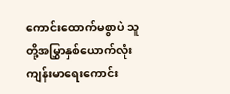ကောင်းထောက်မစွာပဲ သူတို့အမြွှာနှစ်ယောက်လုံး ကျန်းမာရေးကောင်း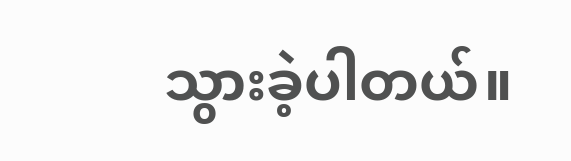သွားခဲ့ပါတယ်။